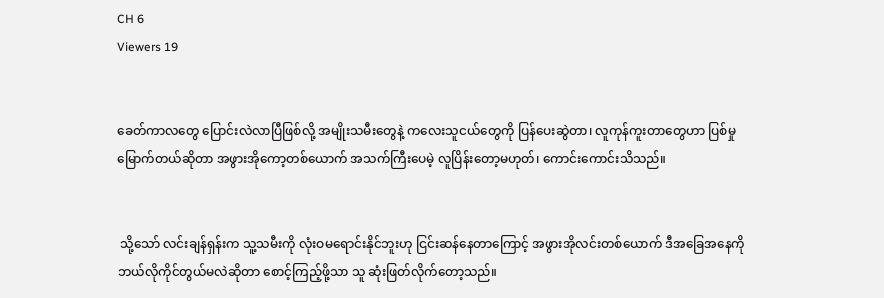CH 6
Viewers 19


ခေတ်ကာလတွေ ပြောင်းလဲလာပြီဖြစ်လို့ အမျိုးသမီးတွေနဲ့ ကလေးသူငယ်တွေကို ပြန်ပေးဆွဲတာ၊ လူကုန်ကူးတာတွေဟာ ပြစ်မှုမြောက်တယ်ဆိုတာ အဖွားအိုကော့တစ်ယောက် အသက်ကြီးပေမဲ့ လူပြိန်းတော့မဟုတ်၊ ကောင်းကောင်းသိသည်။


 သို့သော် လင်းချန်ရှန်းက သူ့သမီးကို လုံးဝမရောင်းနိုင်ဘူးဟု ငြင်းဆန်နေတာကြောင့် အဖွားအိုလင်းတစ်ယောက် ဒီအခြေအနေကို ဘယ်လိုကိုင်တွယ်မလဲဆိုတာ စောင့်ကြည့်ဖို့သာ သူ ဆုံးဖြတ်လိုက်တော့သည်။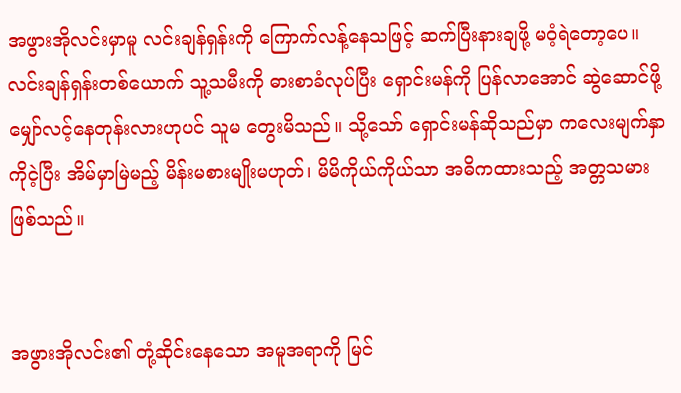အဖွားအိုလင်းမှာမူ လင်းချန်ရှန်းကို ကြောက်လန့်နေသဖြင့် ဆက်ပြီးနားချဖို့ မဝံ့ရဲတော့ပေ။ လင်းချန်ရှန်းတစ်ယောက် သူ့သမီးကို ဓားစာခံလုပ်ပြီး ရှောင်းမန်ကို ပြန်လာအောင် ဆွဲဆောင်ဖို့ မျှော်လင့်နေတုန်းလားဟုပင် သူမ တွေးမိသည်။ သို့သော် ရှောင်းမန်ဆိုသည်မှာ ကလေးမျက်နှာကိုငဲ့ပြီး အိမ်မှာမြဲမည့် မိန်းမစားမျိုးမဟုတ်၊ မိမိကိုယ်ကိုယ်သာ အဓိကထားသည့် အတ္တသမား ဖြစ်သည်။


အဖွားအိုလင်း၏ တုံ့ဆိုင်းနေသော အမူအရာကို မြင်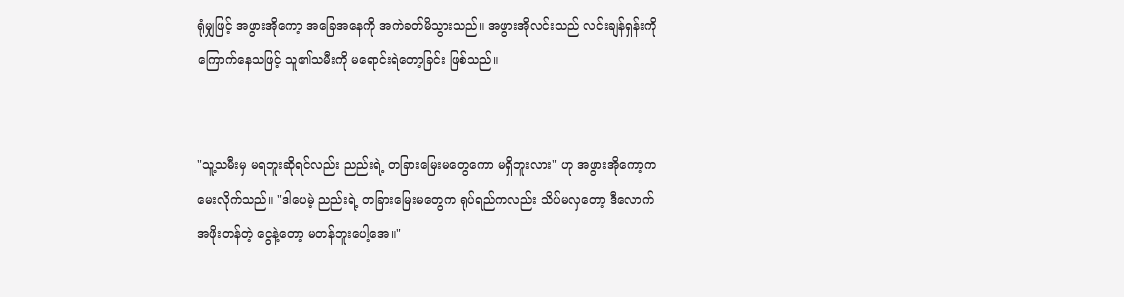ရုံမျှဖြင့် အဖွားအိုကော့ အခြေအနေကို အကဲခတ်မိသွားသည်။ အဖွားအိုလင်းသည် လင်းချန်ရှန်းကို ကြောက်နေသဖြင့် သူ၏သမီးကို မရောင်းရဲတော့ခြင်း ဖြစ်သည်။


"သူ့သမီးမှ မရဘူးဆိုရင်လည်း ညည်းရဲ့ တခြားမြေးမတွေကော မရှိဘူးလား" ဟု အဖွားအိုကော့က မေးလိုက်သည်။ "ဒါပေမဲ့ ညည်းရဲ့ တခြားမြေးမတွေက ရုပ်ရည်ကလည်း သိပ်မလှတော့ ဒီလောက်အဖိုးတန်တဲ့ ငွေနဲ့တော့ မတန်ဘူးပေါ့အေ။"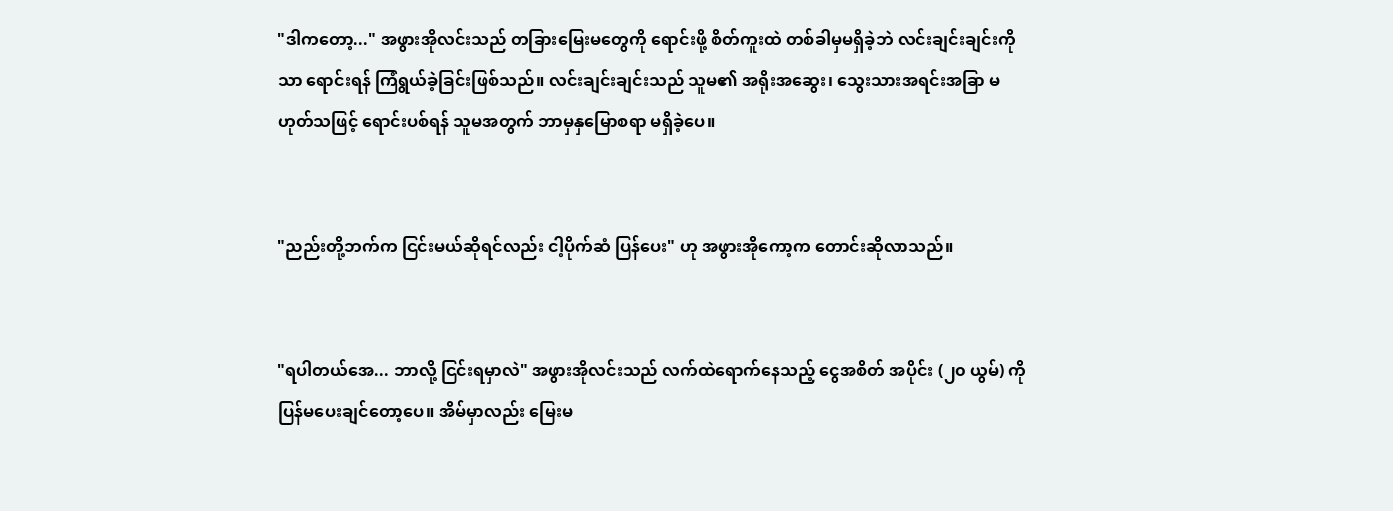"ဒါကတော့..." အဖွားအိုလင်းသည် တခြားမြေးမတွေကို ရောင်းဖို့ စိတ်ကူးထဲ တစ်ခါမှမရှိခဲ့ဘဲ လင်းချင်းချင်းကိုသာ ရောင်းရန် ကြံရွယ်ခဲ့ခြင်းဖြစ်သည်။ လင်းချင်းချင်းသည် သူမ၏ အရိုးအဆွေး၊ သွေးသားအရင်းအခြာ မဟုတ်သဖြင့် ရောင်းပစ်ရန် သူမအတွက် ဘာမှနှမြောစရာ မရှိခဲ့ပေ။


"ညည်းတို့ဘက်က ငြင်းမယ်ဆိုရင်လည်း ငါ့ပိုက်ဆံ ပြန်ပေး" ဟု အဖွားအိုကော့က တောင်းဆိုလာသည်။


"ရပါတယ်အေ... ဘာလို့ ငြင်းရမှာလဲ" အဖွားအိုလင်းသည် လက်ထဲရောက်နေသည့် ငွေအစိတ် အပိုင်း (၂၀ ယွမ်) ကို ပြန်မပေးချင်တော့ပေ။ အိမ်မှာလည်း မြေးမ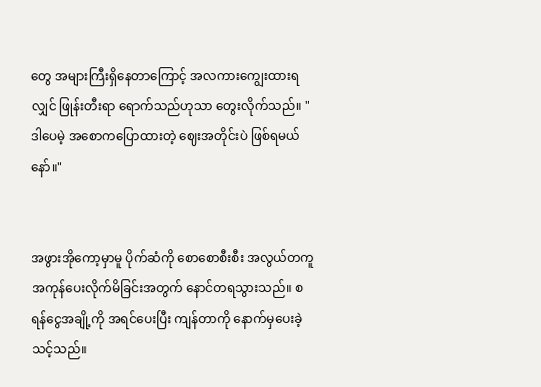တွေ အများကြီးရှိနေတာကြောင့် အလကားကျွေးထားရလျှင် ဖြုန်းတီးရာ ရောက်သည်ဟုသာ တွေးလိုက်သည်။ "ဒါပေမဲ့ အစောကပြောထားတဲ့ ဈေးအတိုင်းပဲ ဖြစ်ရမယ်နော်။"


အဖွားအိုကော့မှာမူ ပိုက်ဆံကို စောစောစီးစီး အလွယ်တကူ အကုန်ပေးလိုက်မိခြင်းအတွက် နောင်တရသွားသည်။ စရန်ငွေအချို့ကို အရင်ပေးပြီး ကျန်တာကို နောက်မှပေးခဲ့သင့်သည်။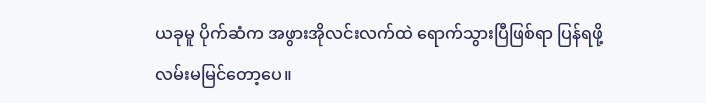ယခုမူ ပိုက်ဆံက အဖွားအိုလင်းလက်ထဲ ရောက်သွားပြီဖြစ်ရာ ပြန်ရဖို့ လမ်းမမြင်တော့ပေ။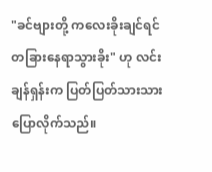"ခင်ဗျားတို့ ကလေးခိုးချင်ရင် တခြားနေရာသွားခိုး" ဟု လင်းချန်ရှန်းက ပြတ်ပြတ်သားသား ပြောလိုက်သည်။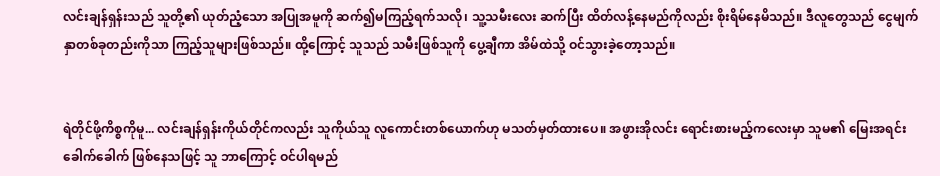လင်းချန်ရှန်းသည် သူတို့၏ ယုတ်ညံ့သော အပြုအမူကို ဆက်၍မကြည့်ရက်သလို၊ သူ့သမီးလေး ဆက်ပြီး ထိတ်လန့်နေမည်ကိုလည်း စိုးရိမ်နေမိသည်။ ဒီလူတွေသည် ငွေမျက်နှာတစ်ခုတည်းကိုသာ ကြည့်သူများဖြစ်သည်။ ထို့ကြောင့် သူသည် သမီးဖြစ်သူကို ပွေ့ချီကာ အိမ်ထဲသို့ ဝင်သွားခဲ့တော့သည်။


ရဲတိုင်ဖို့ကိစ္စကိုမူ... လင်းချန်ရှန်းကိုယ်တိုင်ကလည်း သူကိုယ်သူ လူကောင်းတစ်ယောက်ဟု မသတ်မှတ်ထားပေ။ အဖွားအိုလင်း ရောင်းစားမည့်ကလေးမှာ သူမ၏ မြေးအရင်း ခေါက်ခေါက် ဖြစ်နေသဖြင့် သူ ဘာကြောင့် ဝင်ပါရမည်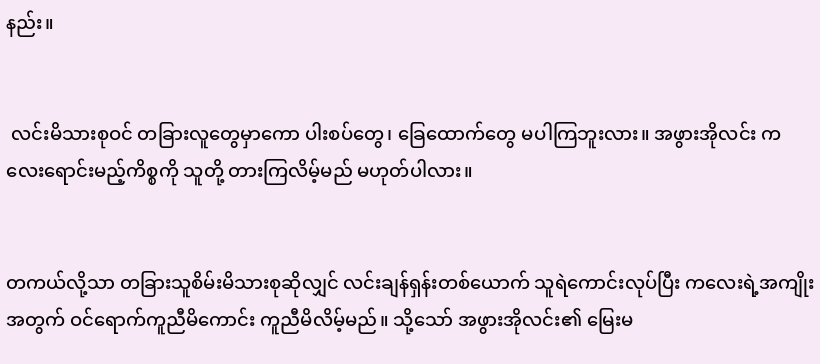နည်း။


 လင်းမိသားစုဝင် တခြားလူတွေမှာကော ပါးစပ်တွေ၊ ခြေထောက်တွေ မပါကြဘူးလား။ အဖွားအိုလင်း ကလေးရောင်းမည့်ကိစ္စကို သူတို့ တားကြလိမ့်မည် မဟုတ်ပါလား။


တကယ်လို့သာ တခြားသူစိမ်းမိသားစုဆိုလျှင် လင်းချန်ရှန်းတစ်ယောက် သူရဲကောင်းလုပ်ပြီး ကလေးရဲ့အကျိုးအတွက် ဝင်ရောက်ကူညီမိကောင်း ကူညီမိလိမ့်မည်။ သို့သော် အဖွားအိုလင်း၏ မြေးမ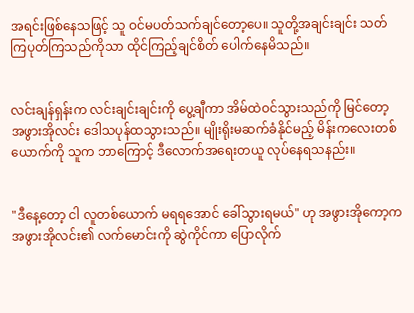အရင်းဖြစ်နေသဖြင့် သူ ဝင်မပတ်သက်ချင်တော့ပေ။ သူတို့အချင်းချင်း သတ်ကြပုတ်ကြသည်ကိုသာ ထိုင်ကြည့်ချင်စိတ် ပေါက်နေမိသည်။


လင်းချန်ရှန်းက လင်းချင်းချင်းကို ပွေ့ချီကာ အိမ်ထဲဝင်သွားသည်ကို မြင်တော့ အဖွားအိုလင်း ဒေါသပုန်ထသွားသည်။ မျိုးရိုးမဆက်ခံနိုင်မည့် မိန်းကလေးတစ်ယောက်ကို သူက ဘာကြောင့် ဒီလောက်အရေးတယူ လုပ်နေရသနည်း။


"ဒီနေ့တော့ ငါ လူတစ်ယောက် မရရအောင် ခေါ်သွားရမယ်" ဟု အဖွားအိုကော့က အဖွားအိုလင်း၏ လက်မောင်းကို ဆွဲကိုင်ကာ ပြောလိုက်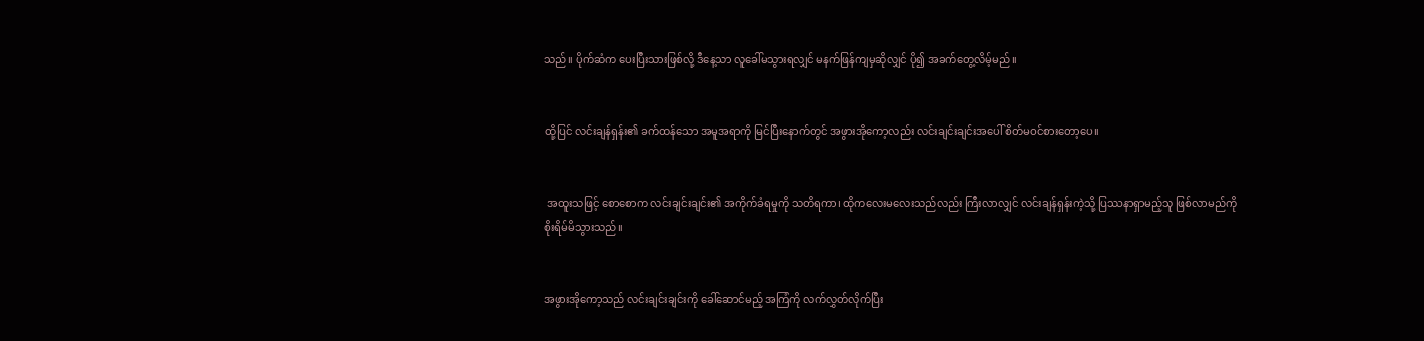သည်။ ပိုက်ဆံက ပေးပြီးသားဖြစ်လို့ ဒီနေ့သာ လူခေါ်မသွားရလျှင် မနက်ဖြန်ကျမှဆိုလျှင် ပို၍ အခက်တွေ့လိမ့်မည်။


ထို့ပြင် လင်းချန်ရှန်း၏ ခက်ထန်သော အမူအရာကို မြင်ပြီးနောက်တွင် အဖွားအိုကော့လည်း လင်းချင်းချင်းအပေါ် စိတ်မဝင်စားတော့ပေ။


 အထူးသဖြင့် စောစောက လင်းချင်းချင်း၏ အကိုက်ခံရမှုကို သတိရကာ၊ ထိုကလေးမလေးသည်လည်း ကြီးလာလျှင် လင်းချန်ရှန်းကဲ့သို့ ပြဿနာရှာမည့်သူ ဖြစ်လာမည်ကို စိုးရိမ်မိသွားသည်။


အဖွားအိုကော့သည် လင်းချင်းချင်းကို ခေါ်ဆောင်မည့် အကြံကို လက်လွှတ်လိုက်ပြီး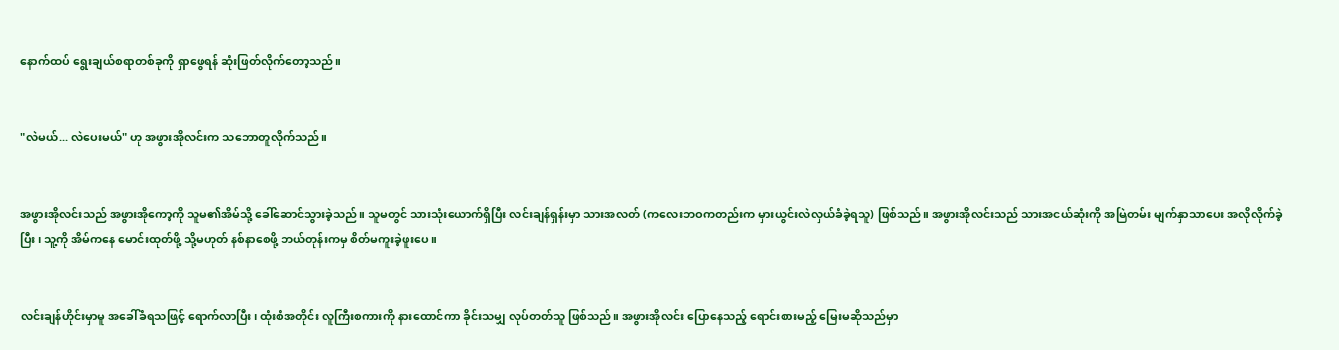နောက်ထပ် ရွေးချယ်စရာတစ်ခုကို ရှာဖွေရန် ဆုံးဖြတ်လိုက်တော့သည်။


"လဲမယ်... လဲပေးမယ်" ဟု အဖွားအိုလင်းက သဘောတူလိုက်သည်။


အဖွားအိုလင်းသည် အဖွားအိုကော့ကို သူမ၏အိမ်သို့ ခေါ်ဆောင်သွားခဲ့သည်။ သူမတွင် သားသုံးယောက်ရှိပြီး လင်းချန်ရှန်းမှာ သားအလတ် (ကလေးဘဝကတည်းက မှားယွင်းလဲလှယ်ခံခဲ့ရသူ) ဖြစ်သည်။ အဖွားအိုလင်းသည် သားအငယ်ဆုံးကို အမြဲတမ်း မျက်နှာသာပေး အလိုလိုက်ခဲ့ပြီး၊ သူ့ကို အိမ်ကနေ မောင်းထုတ်ဖို့ သို့မဟုတ် နစ်နာစေဖို့ ဘယ်တုန်းကမှ စိတ်မကူးခဲ့ဖူးပေ။


လင်းချန်ဟိုင်းမှာမူ အခေါ်ခံရသဖြင့် ရောက်လာပြီး၊ ထုံးစံအတိုင်း လူကြီးစကားကို နားထောင်ကာ ခိုင်းသမျှ လုပ်တတ်သူ ဖြစ်သည်။ အဖွားအိုလင်း ပြောနေသည့် ရောင်းစားမည့် မြေးမဆိုသည်မှာ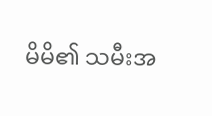မိမိ၏ သမီးအ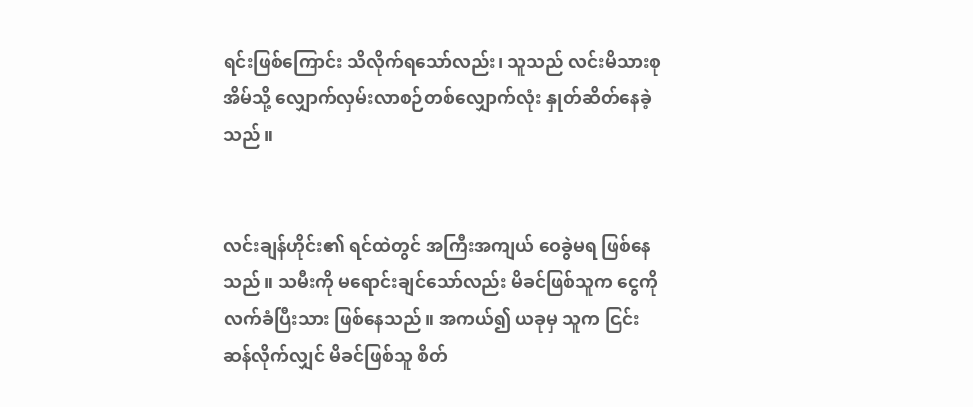ရင်းဖြစ်ကြောင်း သိလိုက်ရသော်လည်း၊ သူသည် လင်းမိသားစုအိမ်သို့ လျှောက်လှမ်းလာစဉ်တစ်လျှောက်လုံး နှုတ်ဆိတ်နေခဲ့သည်။


လင်းချန်ဟိုင်း၏ ရင်ထဲတွင် အကြီးအကျယ် ဝေခွဲမရ ဖြစ်နေသည်။ သမီးကို မရောင်းချင်သော်လည်း မိခင်ဖြစ်သူက ငွေကို လက်ခံပြီးသား ဖြစ်နေသည်။ အကယ်၍ ယခုမှ သူက ငြင်းဆန်လိုက်လျှင် မိခင်ဖြစ်သူ စိတ်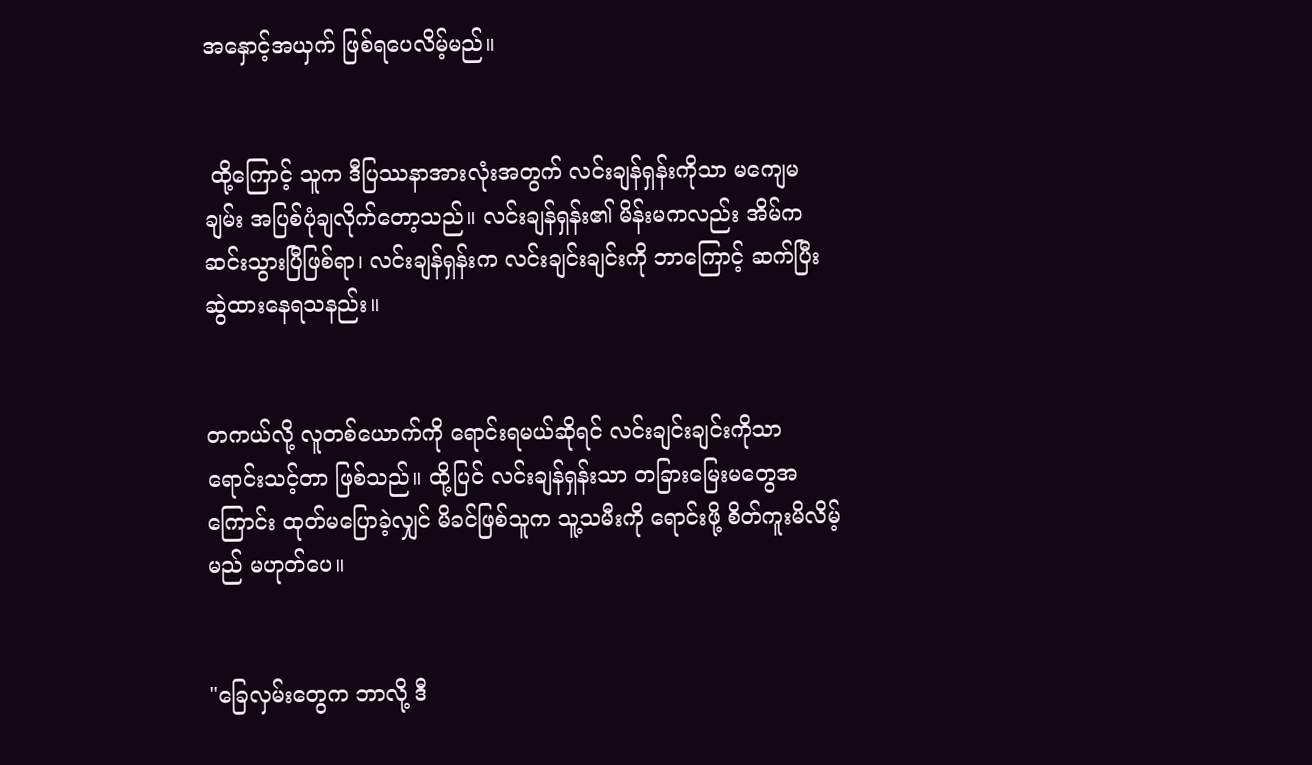အနှောင့်အယှက် ဖြစ်ရပေလိမ့်မည်။


 ထို့ကြောင့် သူက ဒီပြဿနာအားလုံးအတွက် လင်းချန်ရှန်းကိုသာ မကျေမချမ်း အပြစ်ပုံချလိုက်တော့သည်။ လင်းချန်ရှန်း၏ မိန်းမကလည်း အိမ်ကဆင်းသွားပြီဖြစ်ရာ၊ လင်းချန်ရှန်းက လင်းချင်းချင်းကို ဘာကြောင့် ဆက်ပြီး ဆွဲထားနေရသနည်း။


တကယ်လို့ လူတစ်ယောက်ကို ရောင်းရမယ်ဆိုရင် လင်းချင်းချင်းကိုသာ ရောင်းသင့်တာ ဖြစ်သည်။ ထို့ပြင် လင်းချန်ရှန်းသာ တခြားမြေးမတွေအကြောင်း ထုတ်မပြောခဲ့လျှင် မိခင်ဖြစ်သူက သူ့သမီးကို ရောင်းဖို့ စိတ်ကူးမိလိမ့်မည် မဟုတ်ပေ။


"ခြေလှမ်းတွေက ဘာလို့ ဒီ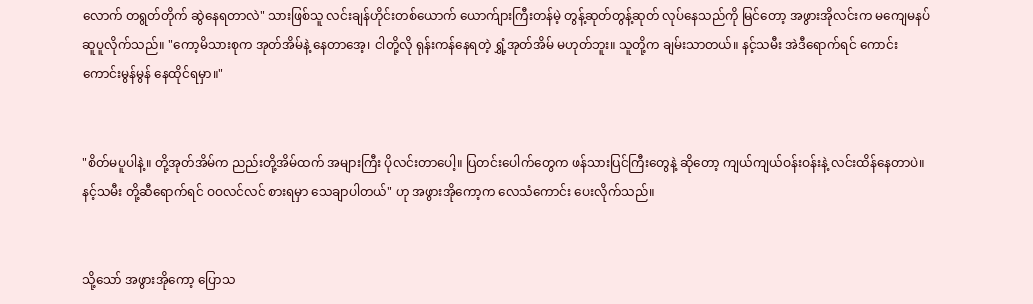လောက် တရွတ်တိုက် ဆွဲနေရတာလဲ" သားဖြစ်သူ လင်းချန်ဟိုင်းတစ်ယောက် ယောက်ျားကြီးတန်မဲ့ တွန့်ဆုတ်တွန့်ဆုတ် လုပ်နေသည်ကို မြင်တော့ အဖွားအိုလင်းက မကျေမနပ် ဆူပူလိုက်သည်။ "ကော့မိသားစုက အုတ်အိမ်နဲ့ နေတာအေ့၊ ငါတို့လို ရုန်းကန်နေရတဲ့ ရွှံ့အုတ်အိမ် မဟုတ်ဘူး။ သူတို့က ချမ်းသာတယ်။ နင့်သမီး အဲဒီရောက်ရင် ကောင်းကောင်းမွန်မွန် နေထိုင်ရမှာ။"


"စိတ်မပူပါနဲ့။ တို့အုတ်အိမ်က ညည်းတို့အိမ်ထက် အများကြီး ပိုလင်းတာပေါ့။ ပြတင်းပေါက်တွေက ဖန်သားပြင်ကြီးတွေနဲ့ ဆိုတော့ ကျယ်ကျယ်ဝန်းဝန်းနဲ့ လင်းထိန်နေတာပဲ။ နင့်သမီး တို့ဆီရောက်ရင် ဝဝလင်လင် စားရမှာ သေချာပါတယ်" ဟု အဖွားအိုကော့က လေသံကောင်း ပေးလိုက်သည်။


သို့သော် အဖွားအိုကော့ ပြောသ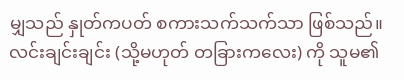မျှသည် နှုတ်ကပတ် စကားသက်သက်သာ ဖြစ်သည်။ လင်းချင်းချင်း (သို့မဟုတ် တခြားကလေး) ကို သူမ၏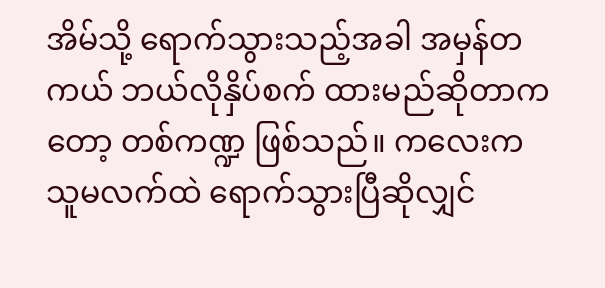အိမ်သို့ ရောက်သွားသည့်အခါ အမှန်တကယ် ဘယ်လိုနှိပ်စက် ထားမည်ဆိုတာကတော့ တစ်ကဏ္ဍ ဖြစ်သည်။ ကလေးက သူမလက်ထဲ ရောက်သွားပြီဆိုလျှင်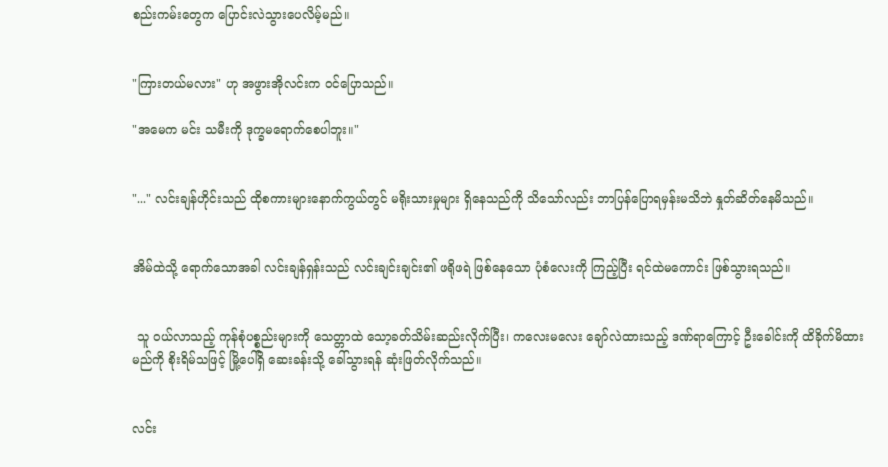စည်းကမ်းတွေက ပြောင်းလဲသွားပေလိမ့်မည်။


"ကြားတယ်မလား" ဟု အဖွားအိုလင်းက ဝင်ပြောသည်။

"အမေက မင်း သမီးကို ဒုက္ခမရောက်စေပါဘူး။"


"..." လင်းချန်ဟိုင်းသည် ထိုစကားများနောက်ကွယ်တွင် မရိုးသားမှုများ ရှိနေသည်ကို သိသော်လည်း ဘာပြန်ပြောရမှန်းမသိဘဲ နှုတ်ဆိတ်နေမိသည်။


အိမ်ထဲသို့ ရောက်သောအခါ လင်းချန်ရှန်းသည် လင်းချင်းချင်း၏ ဖရိုဖရဲ ဖြစ်နေသော ပုံစံလေးကို ကြည့်ပြီး ရင်ထဲမကောင်း ဖြစ်သွားရသည်။


 သူ ဝယ်လာသည့် ကုန်စုံပစ္စည်းများကို သေတ္တာထဲ သော့ခတ်သိမ်းဆည်းလိုက်ပြီး၊ ကလေးမလေး ချော်လဲထားသည့် ဒဏ်ရာကြောင့် ဦးခေါင်းကို ထိခိုက်မိထားမည်ကို စိုးရိမ်သဖြင့် မြို့ပေါ်ရှိ ဆေးခန်းသို့ ခေါ်သွားရန် ဆုံးဖြတ်လိုက်သည်။


လင်း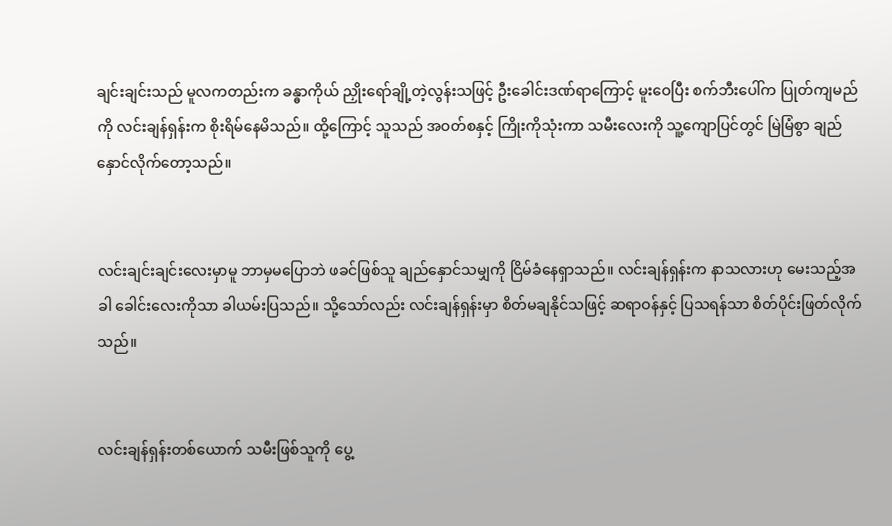ချင်းချင်းသည် မူလကတည်းက ခန္ဓာကိုယ် ညှိုးရော်ချို့တဲ့လွန်းသဖြင့် ဦးခေါင်းဒဏ်ရာကြောင့် မူးဝေပြီး စက်ဘီးပေါ်က ပြုတ်ကျမည်ကို လင်းချန်ရှန်းက စိုးရိမ်နေမိသည်။ ထို့ကြောင့် သူသည် အဝတ်စနှင့် ကြိုးကိုသုံးကာ သမီးလေးကို သူ့ကျောပြင်တွင် မြဲမြံစွာ ချည်နှောင်လိုက်တော့သည်။


လင်းချင်းချင်းလေးမှာမူ ဘာမှမပြောဘဲ ဖခင်ဖြစ်သူ ချည်နှောင်သမျှကို ငြိမ်ခံနေရှာသည်။ လင်းချန်ရှန်းက နာသလားဟု မေးသည့်အခါ ခေါင်းလေးကိုသာ ခါယမ်းပြသည်။ သို့သော်လည်း လင်းချန်ရှန်းမှာ စိတ်မချနိုင်သဖြင့် ဆရာဝန်နှင့် ပြသရန်သာ စိတ်ပိုင်းဖြတ်လိုက်သည်။


လင်းချန်ရှန်းတစ်ယောက် သမီးဖြစ်သူကို ပွေ့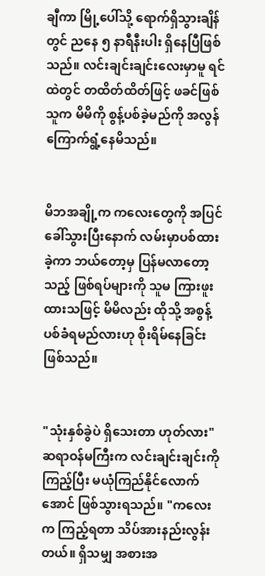ချီကာ မြို့ပေါ်သို့ ရောက်ရှိသွားချိန်တွင် ညနေ ၅ နာရီနီးပါး ရှိနေပြီဖြစ်သည်။ လင်းချင်းချင်းလေးမှာမူ ရင်ထဲတွင် တထိတ်ထိတ်ဖြင့် ဖခင်ဖြစ်သူက မိမိကို စွန့်ပစ်ခဲ့မည်ကို အလွန်ကြောက်ရွံ့နေမိသည်။


မိဘအချို့က ကလေးတွေကို အပြင်ခေါ်သွားပြီးနောက် လမ်းမှာပစ်ထားခဲ့ကာ ဘယ်တော့မှ ပြန်မလာတော့သည့် ဖြစ်ရပ်များကို သူမ ကြားဖူးထားသဖြင့် မိမိလည်း ထိုသို့ အစွန့်ပစ်ခံရမည်လားဟု စိုးရိမ်နေခြင်း ဖြစ်သည်။


"သုံးနှစ်ခွဲပဲ ရှိသေးတာ ဟုတ်လား" ဆရာဝန်မကြီးက လင်းချင်းချင်းကို ကြည့်ပြီး မယုံကြည်နိုင်လောက်အောင် ဖြစ်သွားရသည်။ "ကလေးက ကြည့်ရတာ သိပ်အားနည်းလွန်းတယ်။ ရှိသမျှ အစားအ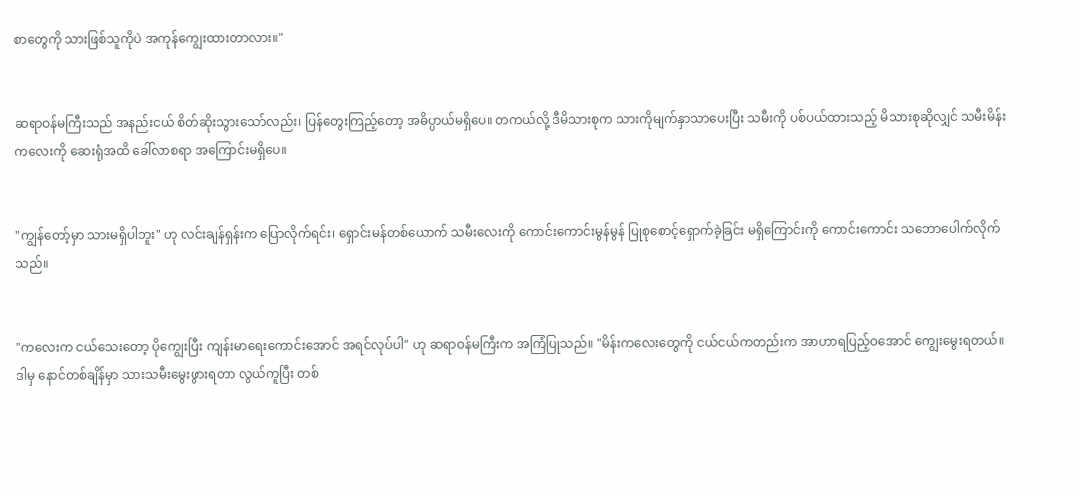စာတွေကို သားဖြစ်သူကိုပဲ အကုန်ကျွေးထားတာလား။"


ဆရာဝန်မကြီးသည် အနည်းငယ် စိတ်ဆိုးသွားသော်လည်း၊ ပြန်တွေးကြည့်တော့ အဓိပ္ပာယ်မရှိပေ။ တကယ်လို့ ဒီမိသားစုက သားကိုမျက်နှာသာပေးပြီး သမီးကို ပစ်ပယ်ထားသည့် မိသားစုဆိုလျှင် သမီးမိန်းကလေးကို ဆေးရုံအထိ ခေါ်လာစရာ အကြောင်းမရှိပေ။


"ကျွန်တော့်မှာ သားမရှိပါဘူး" ဟု လင်းချန်ရှန်းက ပြောလိုက်ရင်း၊ ရှောင်းမန်တစ်ယောက် သမီးလေးကို ကောင်းကောင်းမွန်မွန် ပြုစုစောင့်ရှောက်ခဲ့ခြင်း မရှိကြောင်းကို ကောင်းကောင်း သဘောပေါက်လိုက်သည်။


"ကလေးက ငယ်သေးတော့ ပိုကျွေးပြီး ကျန်းမာရေးကောင်းအောင် အရင်လုပ်ပါ" ဟု ဆရာဝန်မကြီးက အကြံပြုသည်။ "မိန်းကလေးတွေကို ငယ်ငယ်ကတည်းက အာဟာရပြည့်ဝအောင် ကျွေးမွေးရတယ်။ ဒါမှ နောင်တစ်ချိန်မှာ သားသမီးမွေးဖွားရတာ လွယ်ကူပြီး တစ်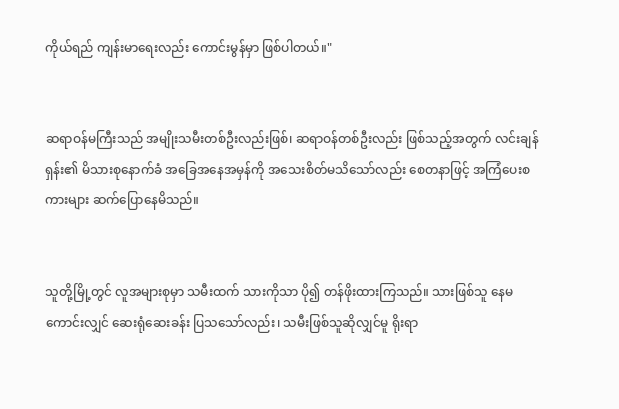ကိုယ်ရည် ကျန်းမာရေးလည်း ကောင်းမွန်မှာ ဖြစ်ပါတယ်။"


ဆရာဝန်မကြီးသည် အမျိုးသမီးတစ်ဦးလည်းဖြစ်၊ ဆရာဝန်တစ်ဦးလည်း ဖြစ်သည့်အတွက် လင်းချန်ရှန်း၏ မိသားစုနောက်ခံ အခြေအနေအမှန်ကို အသေးစိတ်မသိသော်လည်း စေတနာဖြင့် အကြံပေးစကားများ ဆက်ပြောနေမိသည်။


သူတို့မြို့တွင် လူအများစုမှာ သမီးထက် သားကိုသာ ပို၍ တန်ဖိုးထားကြသည်။ သားဖြစ်သူ နေမကောင်းလျှင် ဆေးရုံဆေးခန်း ပြသသော်လည်း၊ သမီးဖြစ်သူဆိုလျှင်မူ ရိုးရာ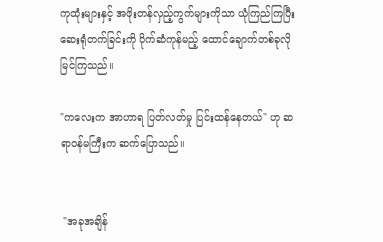ကုထုံးများနှင့် အဖိုးတန်လှည့်ကွက်များကိုသာ ယုံကြည်ကြပြီး ဆေးရုံတက်ခြင်းကို ပိုက်ဆံကုန်မည့် ထောင်ချောက်တစ်ခုလို မြင်ကြသည်။

"ကလေးက အာဟာရ ပြတ်လတ်မှု ပြင်းထန်နေတယ်" ဟု ဆရာဝန်မကြီးက ဆက်ပြောသည်။


 "အခုအချိန်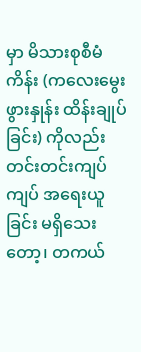မှာ မိသားစုစီမံကိန်း (ကလေးမွေးဖွားနှုန်း ထိန်းချုပ်ခြင်း) ကိုလည်း တင်းတင်းကျပ်ကျပ် အရေးယူခြင်း မရှိသေးတော့၊ တကယ်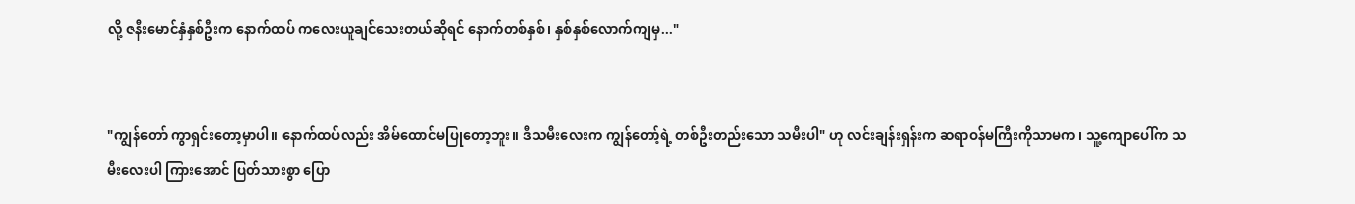လို့ ဇနီးမောင်နှံနှစ်ဦးက နောက်ထပ် ကလေးယူချင်သေးတယ်ဆိုရင် နောက်တစ်နှစ်၊ နှစ်နှစ်လောက်ကျမှ..."


"ကျွန်တော် ကွာရှင်းတော့မှာပါ။ နောက်ထပ်လည်း အိမ်ထောင်မပြုတော့ဘူး။ ဒီသမီးလေးက ကျွန်တော့်ရဲ့ တစ်ဦးတည်းသော သမီးပါ" ဟု လင်းချန်းရှန်းက ဆရာဝန်မကြီးကိုသာမက၊ သူ့ကျောပေါ်က သမီးလေးပါ ကြားအောင် ပြတ်သားစွာ ပြော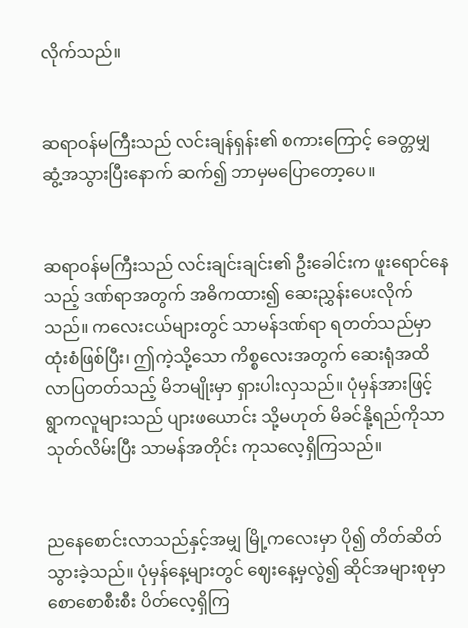လိုက်သည်။


ဆရာဝန်မကြီးသည် လင်းချန်ရှန်း၏ စကားကြောင့် ခေတ္တမျှ ဆွံ့အသွားပြီးနောက် ဆက်၍ ဘာမှမပြောတော့ပေ။


ဆရာဝန်မကြီးသည် လင်းချင်းချင်း၏ ဦးခေါင်းက ဖူးရောင်နေသည့် ဒဏ်ရာအတွက် အဓိကထား၍ ဆေးညွှန်းပေးလိုက်သည်။ ကလေးငယ်များတွင် သာမန်ဒဏ်ရာ ရတတ်သည်မှာ ထုံးစံဖြစ်ပြီး၊ ဤကဲ့သို့သော ကိစ္စလေးအတွက် ဆေးရုံအထိ လာပြတတ်သည့် မိဘမျိုးမှာ ရှားပါးလှသည်။ ပုံမှန်အားဖြင့် ရွာကလူများသည် ပျားဖယောင်း သို့မဟုတ် မိခင်နို့ရည်ကိုသာ သုတ်လိမ်းပြီး သာမန်အတိုင်း ကုသလေ့ရှိကြသည်။


ညနေစောင်းလာသည်နှင့်အမျှ မြို့ကလေးမှာ ပို၍ တိတ်ဆိတ်သွားခဲ့သည်။ ပုံမှန်နေ့များတွင် ဈေးနေ့မှလွဲ၍ ဆိုင်အများစုမှာ စောစောစီးစီး ပိတ်လေ့ရှိကြ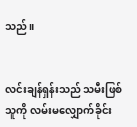သည်။


လင်းချန်ရှန်းသည် သမီးဖြစ်သူကို လမ်းမလျှောက်ခိုင်း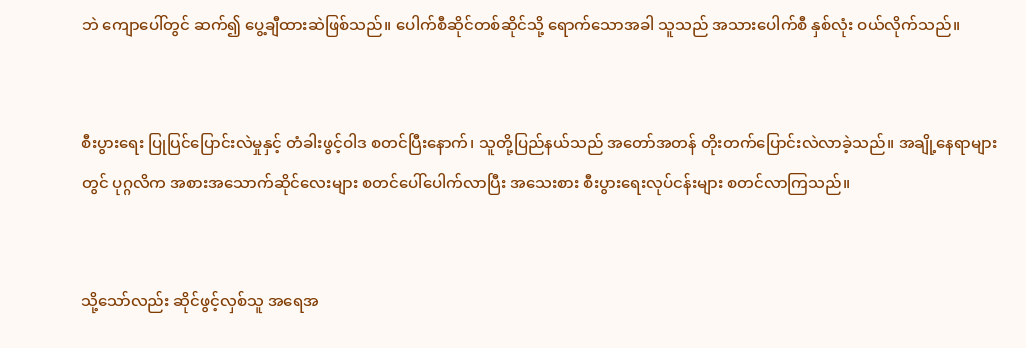ဘဲ ကျောပေါ်တွင် ဆက်၍ ပွေ့ချီထားဆဲဖြစ်သည်။ ပေါက်စီဆိုင်တစ်ဆိုင်သို့ ရောက်သောအခါ သူသည် အသားပေါက်စီ နှစ်လုံး ဝယ်လိုက်သည်။


စီးပွားရေး ပြုပြင်ပြောင်းလဲမှုနှင့် တံခါးဖွင့်ဝါဒ စတင်ပြီးနောက်၊ သူတို့ပြည်နယ်သည် အတော်အတန် တိုးတက်ပြောင်းလဲလာခဲ့သည်။ အချို့နေရာများတွင် ပုဂ္ဂလိက အစားအသောက်ဆိုင်လေးများ စတင်ပေါ်ပေါက်လာပြီး အသေးစား စီးပွားရေးလုပ်ငန်းများ စတင်လာကြသည်။


သို့သော်လည်း ဆိုင်ဖွင့်လှစ်သူ အရေအ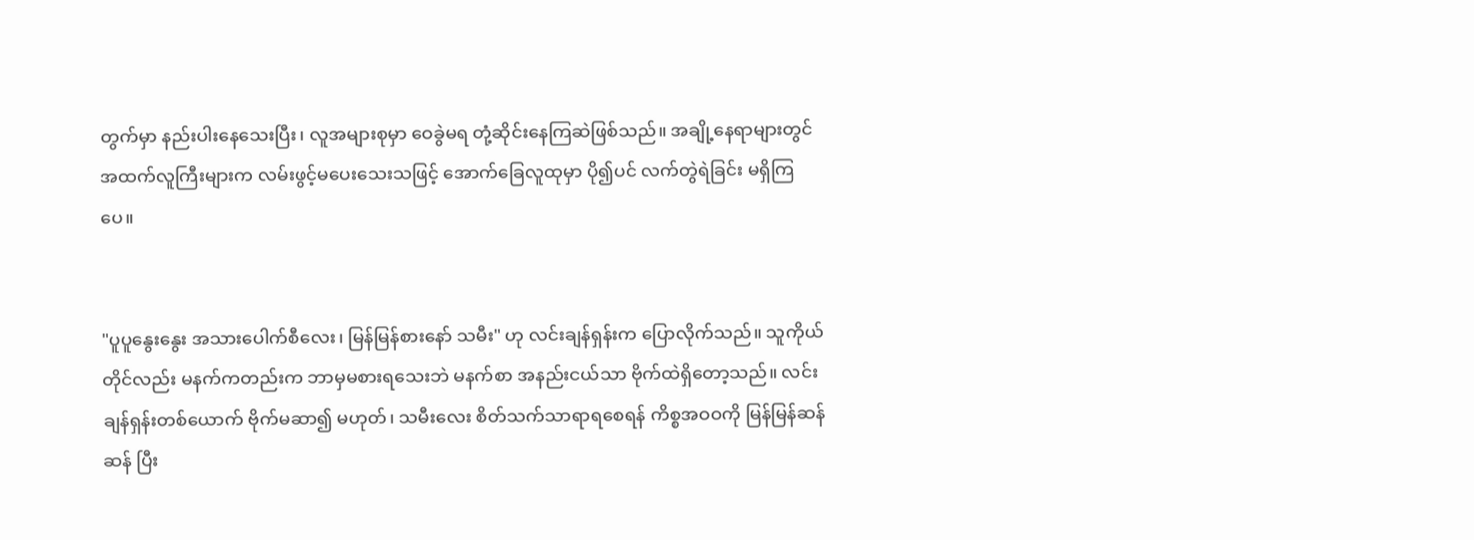တွက်မှာ နည်းပါးနေသေးပြီး၊ လူအများစုမှာ ဝေခွဲမရ တုံ့ဆိုင်းနေကြဆဲဖြစ်သည်။ အချို့နေရာများတွင် အထက်လူကြီးများက လမ်းဖွင့်မပေးသေးသဖြင့် အောက်ခြေလူထုမှာ ပို၍ပင် လက်တွဲရဲခြင်း မရှိကြပေ။


"ပူပူနွေးနွေး အသားပေါက်စီလေး၊ မြန်မြန်စားနော် သမီး" ဟု လင်းချန်ရှန်းက ပြောလိုက်သည်။ သူကိုယ်တိုင်လည်း မနက်ကတည်းက ဘာမှမစားရသေးဘဲ မနက်စာ အနည်းငယ်သာ ဗိုက်ထဲရှိတော့သည်။ လင်းချန်ရှန်းတစ်ယောက် ဗိုက်မဆာ၍ မဟုတ်၊ သမီးလေး စိတ်သက်သာရာရစေရန် ကိစ္စအဝဝကို မြန်မြန်ဆန်ဆန် ပြီး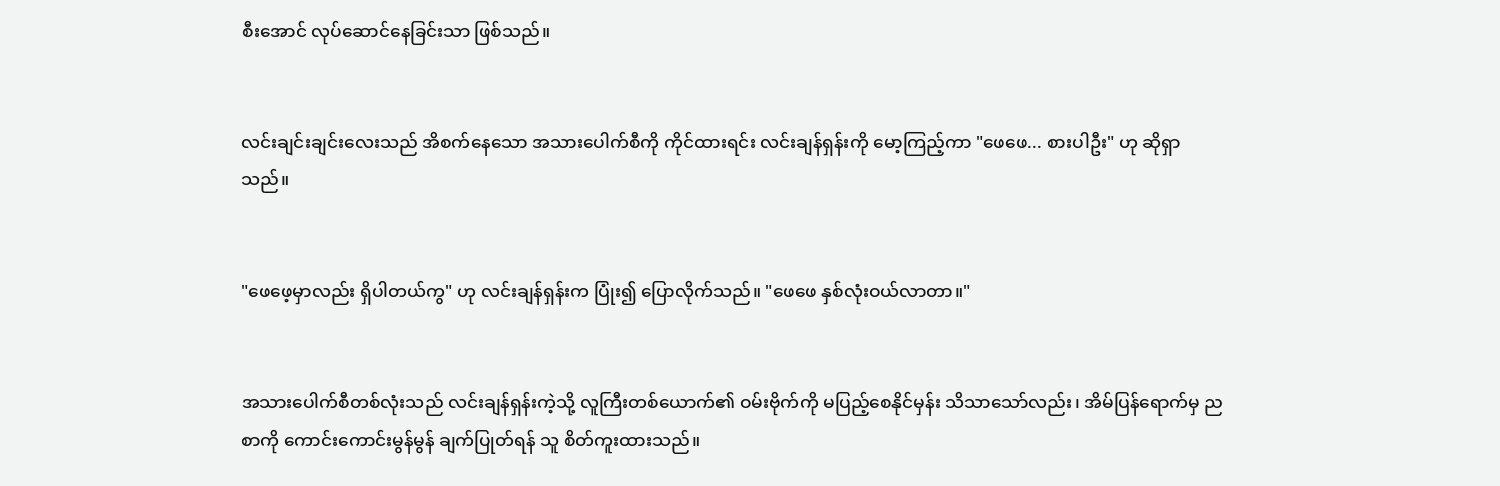စီးအောင် လုပ်ဆောင်နေခြင်းသာ ဖြစ်သည်။


လင်းချင်းချင်းလေးသည် အိစက်နေသော အသားပေါက်စီကို ကိုင်ထားရင်း လင်းချန်ရှန်းကို မော့ကြည့်ကာ "ဖေဖေ... စားပါဦး" ဟု ဆိုရှာသည်။


"ဖေဖေ့မှာလည်း ရှိပါတယ်ကွ" ဟု လင်းချန်ရှန်းက ပြုံး၍ ပြောလိုက်သည်။ "ဖေဖေ နှစ်လုံးဝယ်လာတာ။"


အသားပေါက်စီတစ်လုံးသည် လင်းချန်ရှန်းကဲ့သို့ လူကြီးတစ်ယောက်၏ ဝမ်းဗိုက်ကို မပြည့်စေနိုင်မှန်း သိသာသော်လည်း၊ အိမ်ပြန်ရောက်မှ ညစာကို ကောင်းကောင်းမွန်မွန် ချက်ပြုတ်ရန် သူ စိတ်ကူးထားသည်။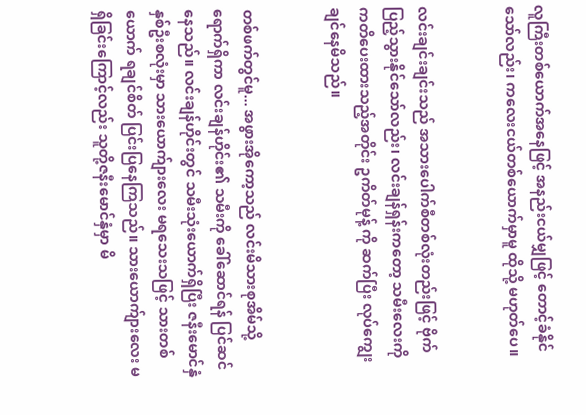လူကြီးတစ်ယောက်အနေဖြင့် အနည်းငယ်မျှဖြင့် တောင့်ခံနိုင်သော်လည်း၊ ကလေးငယ်တစ်ယောက်မှာမူ ထိုသို့ မဟုတ်ပေ။


လင်းချင်းချင်းသည် အသားပေါက်စီတစ်လုံးတည်းဖြင့် ဗိုက်ပြည့်သွားနိုင်သော်လည်း၊ လင်းချန်ရှန်းကတော့ သမီးလေးကို ကတိပေးထားသည့်အတိုင်း ဥကိတ်မုန့် ကို ဆက်ပြီး လုပ်ကျွေးချင်နေမိသည်။


တစ်ဖက်တွင်မူ... အဖွားအိုကော့သည် လင်းမိသားစုအိမ်သို့ ရောက်ရှိကာ လင်းချန်ဟိုင်း၏ သမီးကို ခေါ်ဆောင်ရန် ပြင်ဆင်နေသည်။ လင်းချန်ဟိုင်းတွင် သမီးသုံးယောက်ရှိပြီး ဇနီးမောင်နှံနှစ်ဦးစလုံးမှာ သားယောက်ျားလေး မရသေးသဖြင့် သားတစ်ယောက် ရချင်စိတ် ပြင်းပြနေကြသည်။ သားယောက်ျားလေး မရှိခြင်းကြောင့်လည်း သူတို့ဇနီးမောင်နှံမှာ မိ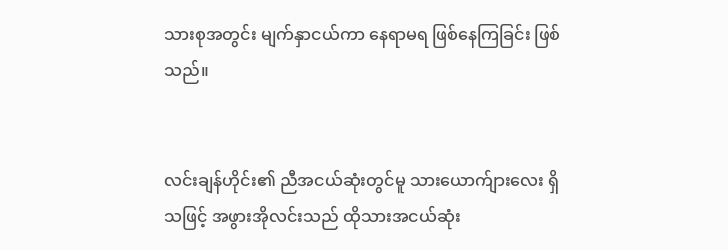သားစုအတွင်း မျက်နှာငယ်ကာ နေရာမရ ဖြစ်နေကြခြင်း ဖြစ်သည်။


လင်းချန်ဟိုင်း၏ ညီအငယ်ဆုံးတွင်မူ သားယောက်ျားလေး ရှိသဖြင့် အဖွားအိုလင်းသည် ထိုသားအငယ်ဆုံး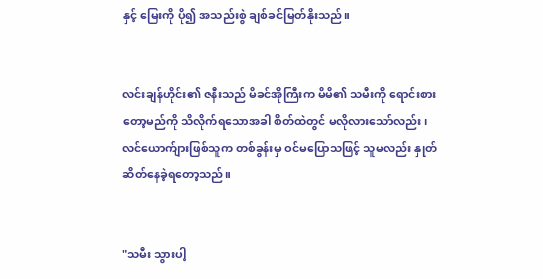နှင့် မြေးကို ပို၍ အသည်းစွဲ ချစ်ခင်မြတ်နိုးသည်။


လင်းချန်ဟိုင်း၏ ဇနီးသည် မိခင်အိုကြီးက မိမိ၏ သမီးကို ရောင်းစားတော့မည်ကို သိလိုက်ရသောအခါ စိတ်ထဲတွင် မလိုလားသော်လည်း၊ လင်ယောက်ျားဖြစ်သူက တစ်ခွန်းမှ ဝင်မပြောသဖြင့် သူမလည်း နှုတ်ဆိတ်နေခဲ့ရတော့သည်။


"သမီး သွားပါ့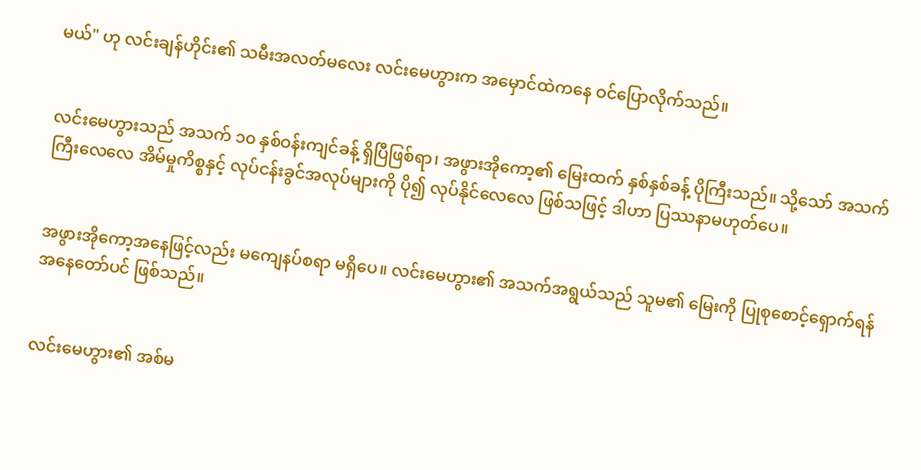မယ်" ဟု လင်းချန်ဟိုင်း၏ သမီးအလတ်မလေး လင်းမေဟွားက အမှောင်ထဲကနေ ဝင်ပြောလိုက်သည်။


လင်းမေဟွားသည် အသက် ၁၀ နှစ်ဝန်းကျင်ခန့် ရှိပြီဖြစ်ရာ၊ အဖွားအိုကော့၏ မြေးထက် နှစ်နှစ်ခန့် ပိုကြီးသည်။ သို့သော် အသက်ကြီးလေလေ အိမ်မှုကိစ္စနှင့် လုပ်ငန်းခွင်အလုပ်များကို ပို၍ လုပ်နိုင်လေလေ ဖြစ်သဖြင့် ဒါဟာ ပြဿနာမဟုတ်ပေ။


အဖွားအိုကော့အနေဖြင့်လည်း မကျေနပ်စရာ မရှိပေ။ လင်းမေဟွား၏ အသက်အရွယ်သည် သူမ၏ မြေးကို ပြုစုစောင့်ရှောက်ရန် အနေတော်ပင် ဖြစ်သည်။


လင်းမေဟွား၏ အစ်မ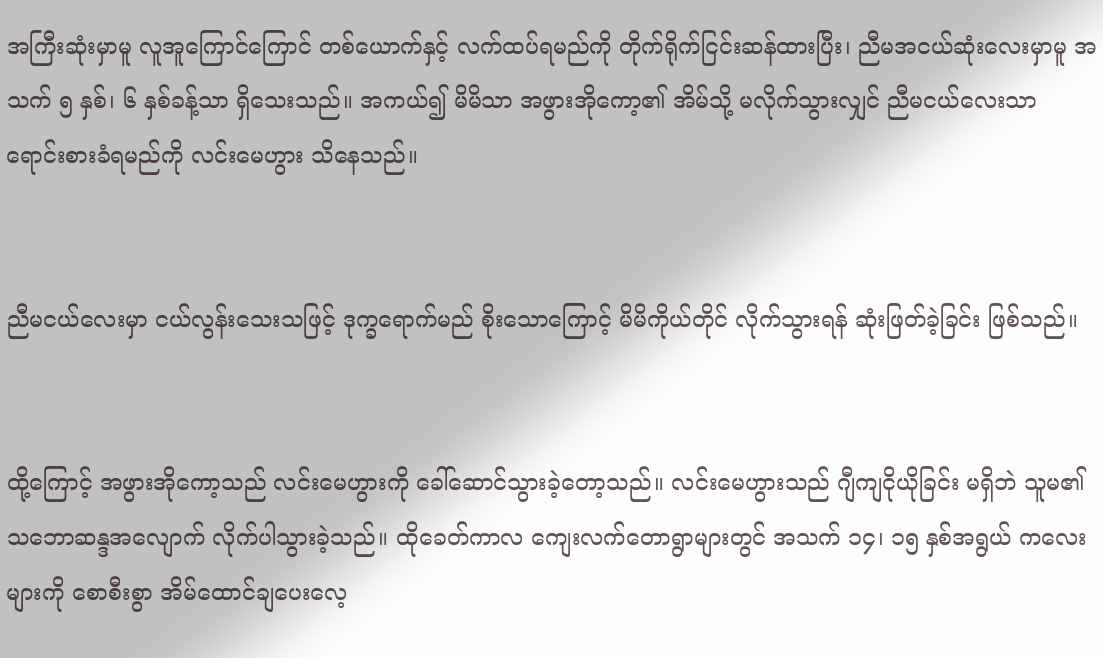အကြီးဆုံးမှာမူ လူအူကြောင်ကြောင် တစ်ယောက်နှင့် လက်ထပ်ရမည်ကို တိုက်ရိုက်ငြင်းဆန်ထားပြီး၊ ညီမအငယ်ဆုံးလေးမှာမူ အသက် ၅ နှစ်၊ ၆ နှစ်ခန့်သာ ရှိသေးသည်။ အကယ်၍ မိမိသာ အဖွားအိုကော့၏ အိမ်သို့ မလိုက်သွားလျှင် ညီမငယ်လေးသာ ရောင်းစားခံရမည်ကို လင်းမေဟွား သိနေသည်။


ညီမငယ်လေးမှာ ငယ်လွန်းသေးသဖြင့် ဒုက္ခရောက်မည် စိုးသောကြောင့် မိမိကိုယ်တိုင် လိုက်သွားရန် ဆုံးဖြတ်ခဲ့ခြင်း ဖြစ်သည်။


ထို့ကြောင့် အဖွားအိုကော့သည် လင်းမေဟွားကို ခေါ်ဆောင်သွားခဲ့တော့သည်။ လင်းမေဟွားသည် ဂျီကျငိုယိုခြင်း မရှိဘဲ သူမ၏ သဘောဆန္ဒအလျောက် လိုက်ပါသွားခဲ့သည်။ ထိုခေတ်ကာလ ကျေးလက်တောရွာများတွင် အသက် ၁၄၊ ၁၅ နှစ်အရွယ် ကလေးများကို စောစီးစွာ အိမ်ထောင်ချပေးလေ့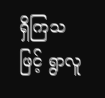ရှိကြသဖြင့် ရွာလူ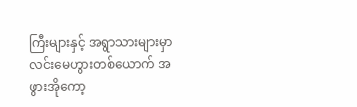ကြီးများနှင့် အရွာသားများမှာ လင်းမေဟွားတစ်ယောက် အဖွားအိုကော့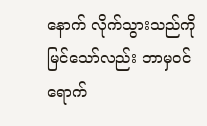နောက် လိုက်သွားသည်ကို မြင်သော်လည်း ဘာမှဝင်ရောက်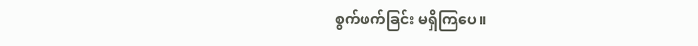စွက်ဖက်ခြင်း မရှိကြပေ။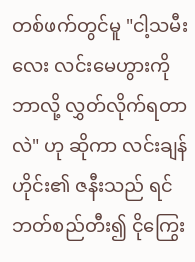တစ်ဖက်တွင်မူ "ငါ့သမီးလေး လင်းမေဟွားကို ဘာလို့ လွှတ်လိုက်ရတာလဲ" ဟု ဆိုကာ လင်းချန်ဟိုင်း၏ ဇနီးသည် ရင်ဘတ်စည်တီး၍ ငိုကြွေး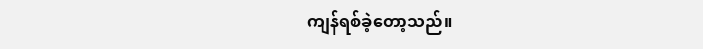ကျန်ရစ်ခဲ့တော့သည်။